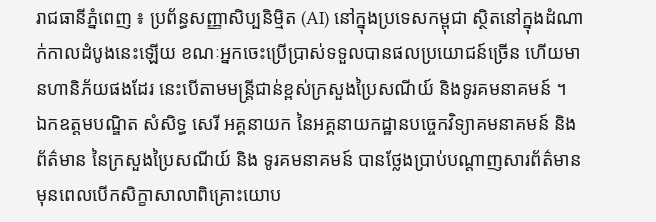រាជធានីភ្នំពេញ ៖ ប្រព័ន្ធសញ្ញាសិប្បនិម្មិត (AI) នៅក្នុងប្រទេសកម្ពុជា ស្ថិតនៅក្នុងដំណាក់កាលដំបូងនេះឡើយ ខណៈអ្នកចេះប្រើប្រាស់ទទួលបានផលប្រយោជន៍ច្រើន ហើយមានហានិភ័យផងដែរ នេះបើតាមមន្ត្រីជាន់ខ្ពស់ក្រសួងប្រៃសណីយ៍ និងទូរគមនាគមន៍ ។
ឯកឧត្តមបណ្ឌិត សំសិទ្ធ សេរី អគ្គនាយក នៃអគ្គនាយកដ្ឋានបច្ចេកវិទ្យាគមនាគមន៍ និងព័ត៌មាន នៃក្រសួងប្រៃសណីយ៍ និង ទូរគមនាគមន៍ បានថ្លែងប្រាប់បណ្តាញសារព័ត៌មាន មុនពេលបើកសិក្ខាសាលាពិគ្រោះយោប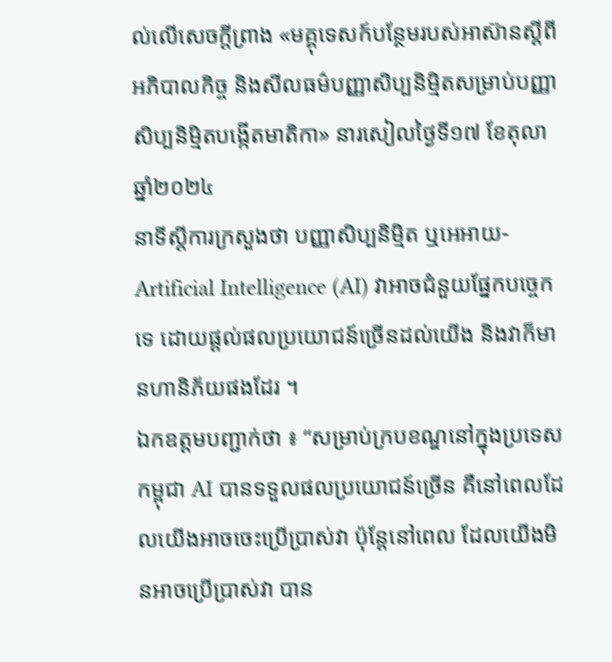ល់លើសេចក្តីព្រាង «មគ្គុទេសក៍បន្ថែមរបស់អាស៊ានស្តីពីអភិបាលកិច្ច និងសីលធម៌បញ្ញាសិប្បនិម្មិតសម្រាប់បញ្ញាសិប្បនិម្មិតបង្កើតមាតិកា» នារសៀលថ្ងៃទី១៧ ខែតុលា ឆ្នាំ២០២៤
នាទីស្តីការក្រសួងថា បញ្ញាសិប្បនិម្មិត ឬអេអាយ-Artificial Intelligence (AI) វាអាចជំនួយផ្នែកបច្ចេកទេ ដោយផ្តល់ផលប្រយោជន៍ច្រើនដល់យើង និងវាក៏មានហានិភ័យផងដែរ ។
ឯកឧត្តមបញ្ជាក់ថា ៖ “សម្រាប់ក្របខណ្ឌនៅក្នុងប្រទេសកម្ពុជា AI បានទទួលផលប្រយោជន៍ច្រើន គឺនៅពេលដែលយើងអាចចេះប្រើប្រាស់វា ប៉ុន្តែនៅពេល ដែលយើងមិនអាចប្រើប្រាស់វា បាន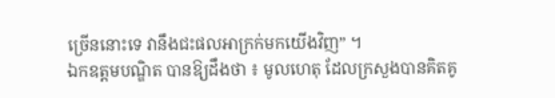ច្រើននោះទេ វានឹងជះផលអាក្រក់មកយើងវិញ” ។
ឯកឧត្តមបណ្ឌិត បានឱ្យដឹងថា ៖ មូលហេតុ ដែលក្រសួងបានគិតគូ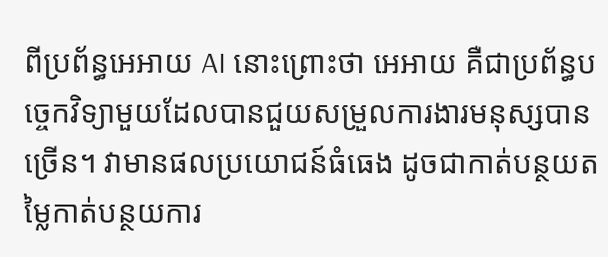ពីប្រព័ន្ធអេអាយ AI នោះព្រោះថា អេអាយ គឺជាប្រព័ន្ធបច្ចេកវិទ្យាមួយដែលបានជួយសម្រួលការងារមនុស្សបានច្រើន។ វាមានផលប្រយោជន៍ធំធេង ដូចជាកាត់បន្ថយតម្លៃកាត់បន្ថយការ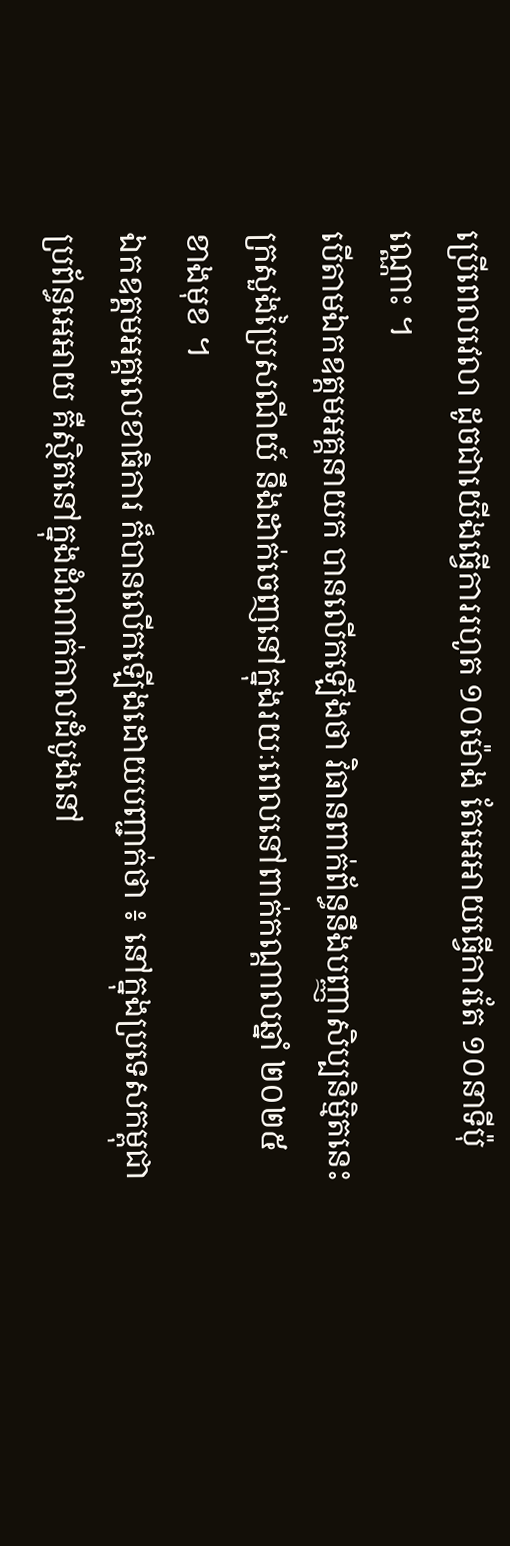ប្រើពេលវេលា ដូចជាយើងធ្វើការរហូត ១០ម៉ោង តែអេអាយធ្វើការតែ ១០នាទីប៉ុណ្ណោះ ។
បើតាមឯកឧត្តមអគ្គនាយក បានលើកឡើងថា វិធានពាក់ព័ន្ធនឹងបញ្ញាសិប្បនិម្មិតនេះ ក្រសួងប្រៃសណីយ៍ នឹងដាក់ចេញនៅក្នុងរយៈពេលនៅពាក់កណ្ដាលឆ្នាំ ២០២៥ខាងមុខ ។
ឯកឧត្តមអគ្គលេខាធិការ ក៏បានលើកឡើងដោយបញ្ជាក់ថា ៖ នៅក្នុងប្រទេសកម្ពុជា ប្រព័ន្ធអេអាយ គឺស្ថិតនៅក្នុងដំណាក់កាលដំបូងនៅ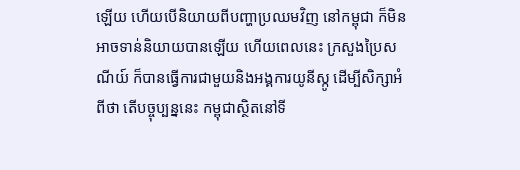ឡើយ ហើយបើនិយាយពីបញ្ហាប្រឈមវិញ នៅកម្ពុជា ក៏មិនអាចទាន់និយាយបានឡើយ ហើយពេលនេះ ក្រសួងប្រៃសណីយ៍ ក៏បានធ្វើការជាមួយនិងអង្គការយូនីស្កូ ដើម្បីសិក្សាអំពីថា តើបច្ចុប្បន្ននេះ កម្ពុជាស្ថិតនៅទី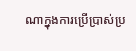ណាក្នុងការប្រើប្រាស់ប្រ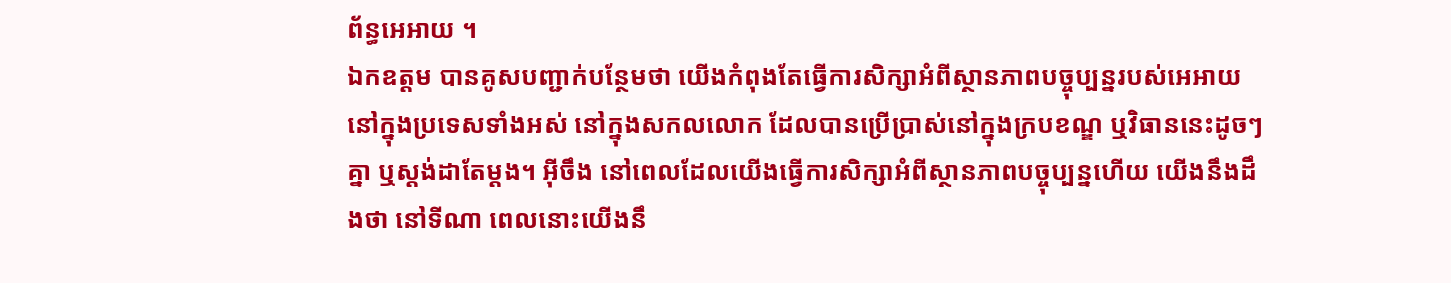ព័ន្ធអេអាយ ។
ឯកឧត្តម បានគូសបញ្ជាក់បន្ថែមថា យើងកំពុងតែធ្វើការសិក្សាអំពីស្ថានភាពបច្ចុប្បន្នរបស់អេអាយ នៅក្នុងប្រទេសទាំងអស់ នៅក្នុងសកលលោក ដែលបានប្រើប្រាស់នៅក្នុងក្របខណ្ឌ ឬវិធាននេះដូចៗគ្នា ឬស្តង់ដាតែម្តង។ អ៊ីចឹង នៅពេលដែលយើងធ្វើការសិក្សាអំពីស្ថានភាពបច្ចុប្បន្នហើយ យើងនឹងដឹងថា នៅទីណា ពេលនោះយើងនឹ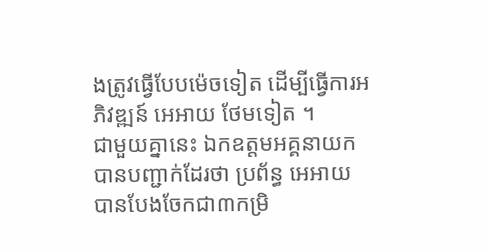ងត្រូវធ្វើបែបម៉េចទៀត ដើម្បីធ្វើការអភិវឌ្ឍន៍ អេអាយ ថែមទៀត ។
ជាមួយគ្នានេះ ឯកឧត្តមអគ្គនាយកបានបញ្ជាក់ដែរថា ប្រព័ន្ធ អេអាយ បានបែងចែកជា៣កម្រិ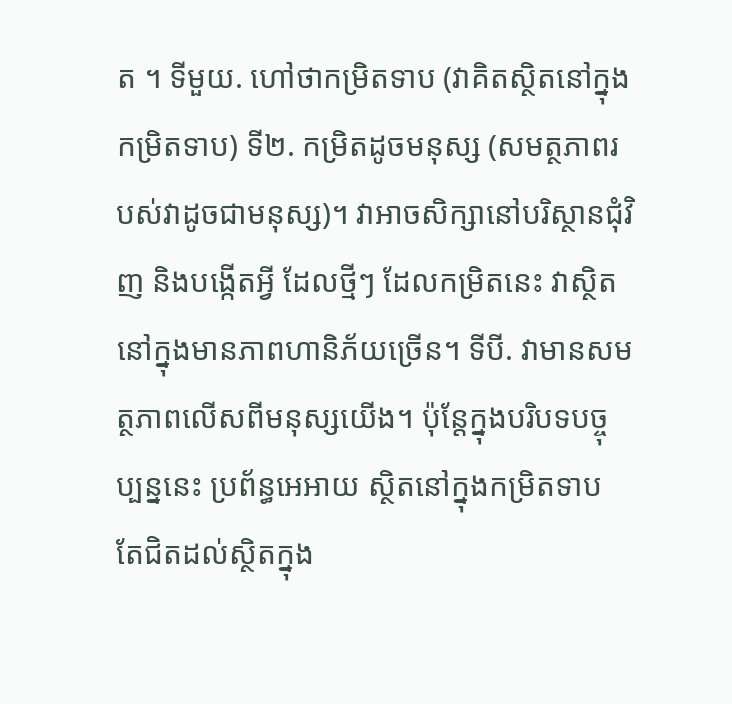ត ។ ទីមួយ. ហៅថាកម្រិតទាប (វាគិតស្ថិតនៅក្នុងកម្រិតទាប) ទី២. កម្រិតដូចមនុស្ស (សមត្ថភាពរបស់វាដូចជាមនុស្ស)។ វាអាចសិក្សានៅបរិស្ថានជុំវិញ និងបង្កើតអ្វី ដែលថ្មីៗ ដែលកម្រិតនេះ វាស្ថិតនៅក្នុងមានភាពហានិភ័យច្រើន។ ទីបី. វាមានសមត្ថភាពលើសពីមនុស្សយើង។ ប៉ុន្តែក្នុងបរិបទបច្ចុប្បន្ននេះ ប្រព័ន្ធអេអាយ ស្ថិតនៅក្នុងកម្រិតទាប តែជិតដល់ស្ថិតក្នុង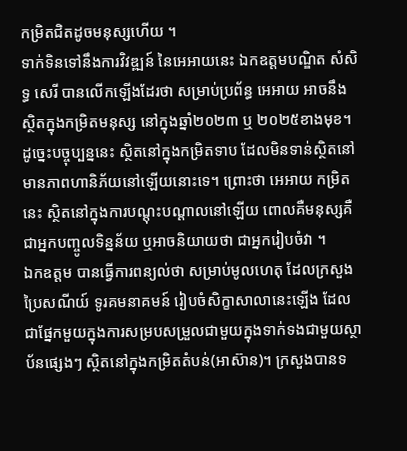កម្រិតជិតដូចមនុស្សហើយ ។
ទាក់ទិនទៅនឹងការវិវឌ្ឍន៍ នៃអេអាយនេះ ឯកឧត្តមបណ្ឌិត សំសិទ្ធ សេរី បានលើកឡើងដែរថា សម្រាប់ប្រព័ន្ធ អេអាយ អាចនឹងស្ថិតក្នុងកម្រិតមនុស្ស នៅក្នុងឆ្នាំ២០២៣ ឬ ២០២៥ខាងមុខ។ ដូច្នេះបច្ចុប្បន្ននេះ ស្ថិតនៅក្នុងកម្រិតទាប ដែលមិនទាន់ស្ថិតនៅមានភាពហានិភ័យនៅឡើយនោះទេ។ ព្រោះថា អេអាយ កម្រិតនេះ ស្ថិតនៅក្នុងការបណ្ដុះបណ្ដាលនៅឡើយ ពោលគឺមនុស្សគឺជាអ្នកបញ្ចូលទិន្នន័យ ឬអាចនិយាយថា ជាអ្នករៀបចំវា ។
ឯកឧត្តម បានធ្វើការពន្យល់ថា សម្រាប់មូលហេតុ ដែលក្រសួងប្រៃសណីយ៍ ទូរគមនាគមន៍ រៀបចំសិក្ខាសាលានេះឡើង ដែលជាផ្នែកមួយក្នុងការសម្របសម្រួលជាមួយក្នុងទាក់ទងជាមួយស្ថាប័នផ្សេងៗ ស្ថិតនៅក្នុងកម្រិតតំបន់(អាស៊ាន)។ ក្រសួងបានទ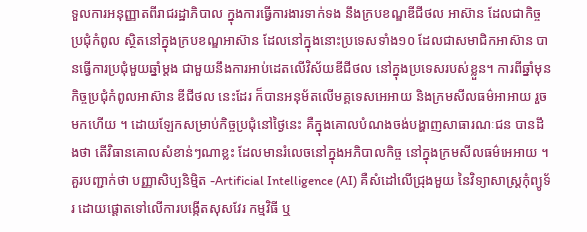ទួលការអនុញ្ញាតពីរាជរដ្ឋាភិបាល ក្នុងការធ្វើការងារទាក់ទង នឹងក្របខណ្ឌឌីជីថល អាស៊ាន ដែលជាកិច្ចប្រជុំកំពូល ស្ថិតនៅក្នុងក្របខណ្ឌអាស៊ាន ដែលនៅក្នុងនោះប្រទេសទាំង១០ ដែលជាសមាជិកអាស៊ាន បានធ្វើការប្រជុំមួយឆ្នាំម្ដង ជាមួយនឹងការអាប់ដេតលើវិស័យឌីជីថល នៅក្នុងប្រទេសរបស់ខ្លួន។ ការពីឆ្នាំមុន កិច្ចប្រជុំកំពូលអាស៊ាន ឌីជីថល នេះដែរ ក៏បានអនុម័តលើមគ្គទេសអេអាយ និងក្រមសីលធម៌អាអាយ រួចមកហើយ ។ ដោយឡែកសម្រាប់កិច្ចប្រជុំនៅថ្ងៃនេះ គឺក្នុងគោលបំណងចង់បង្ហាញសាធារណៈជន បានដឹងថា តើវិធានគោលសំខាន់ៗណាខ្លះ ដែលមានរំលេចនៅក្នុងអភិបាលកិច្ច នៅក្នុងក្រមសីលធម៌អេអាយ ។
គួរបញ្ជាក់ថា បញ្ញាសិប្បនិម្មិត -Artificial Intelligence (AI) គឺសំដៅលើជ្រុងមួយ នៃវិទ្យាសាស្ត្រកុំព្យូទ័រ ដោយផ្តោតទៅលើការបង្កើតសុសវែរ កម្មវិធី ឬ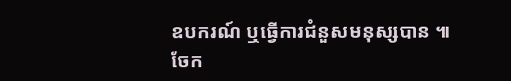ឧបករណ៍ ឬធ្វើការជំនួសមនុស្សបាន ៕
ចែក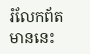រំលែកព័តមាននេះ